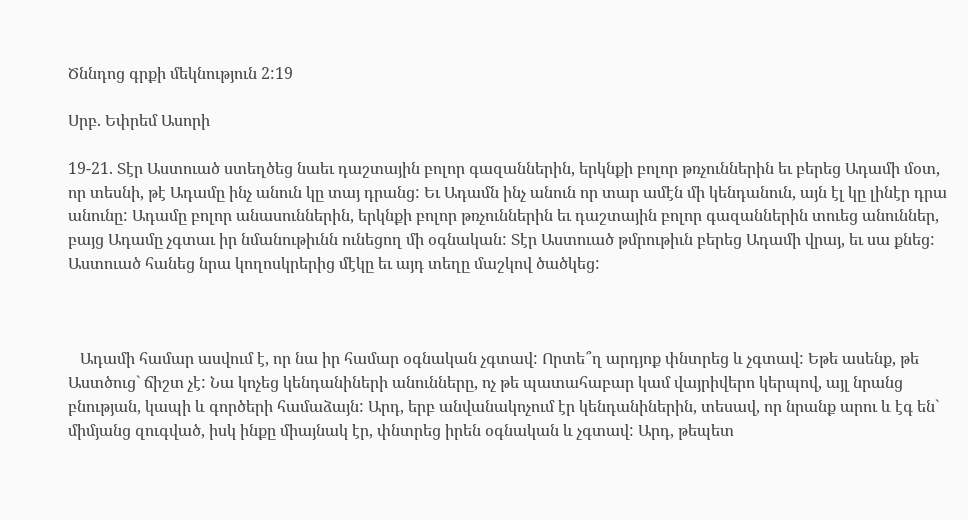Ծննդոց գրքի մեկնություն 2:19

Սրբ. Եփրեմ Ասորի

19-21. Տէր Աստուած ստեղծեց նաեւ դաշտային բոլոր գազաններին, երկնքի բոլոր թռչուններին եւ բերեց Ադամի մօտ, որ տեսնի, թէ Ադամը ինչ անուն կը տայ դրանց: Եւ Ադամն ինչ անուն որ տար ամէն մի կենդանուն, այն էլ կը լինէր դրա անունը: Ադամը բոլոր անասուններին, երկնքի բոլոր թռչուններին եւ դաշտային բոլոր գազաններին տուեց անուններ, բայց Ադամը չգտաւ իր նմանութիւնն ունեցող մի օգնական: Տէր Աստուած թմրութիւն բերեց Ադամի վրայ, եւ սա քնեց: Աստուած հանեց նրա կողոսկրերից մէկը եւ այդ տեղը մաշկով ծածկեց:



   Ադամի համար ասվում է, որ նա իր համար օգնական չգտավ: Որտե՞ղ արդյոք փնտրեց և չգտավ: Եթե ասենք, թե Աստծուց` ճիշտ չէ: Նա կոչեց կենդանիների անունները, ոչ թե պատահաբար կամ վայրիվերո կերպով, այլ նրանց բնության, կապի և գործերի համաձայն: Արդ, երբ անվանակոչում էր կենդանիներին, տեսավ, որ նրանք արու և էգ են` միմյանց զուգված, իսկ ինքը միայնակ էր, փնտրեց իրեն օգնական և չգտավ: Արդ, թեպետ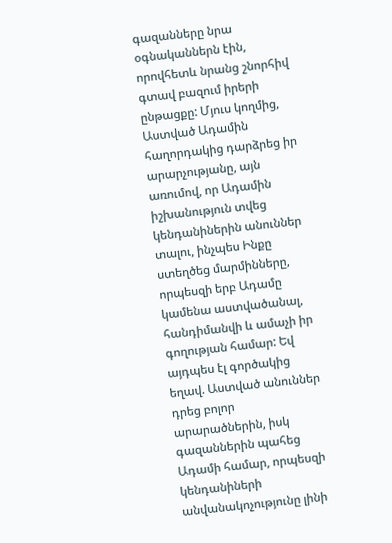գազանները նրա օգնականներն էին, որովհետև նրանց շնորհիվ գտավ բազում իրերի ընթացքը: Մյուս կողմից, Աստված Ադամին հաղորդակից դարձրեց իր արարչությանը, այն առումով, որ Ադամին իշխանություն տվեց կենդանիներին անուններ տալու, ինչպես Ինքը ստեղծեց մարմինները, որպեսզի երբ Ադամը կամենա աստվածանալ, հանդիմանվի և ամաչի իր գողության համար: Եվ այդպես էլ գործակից եղավ. Աստված անուններ դրեց բոլոր արարածներին, իսկ գազաններին պահեց Ադամի համար, որպեսզի կենդանիների անվանակոչությունը լինի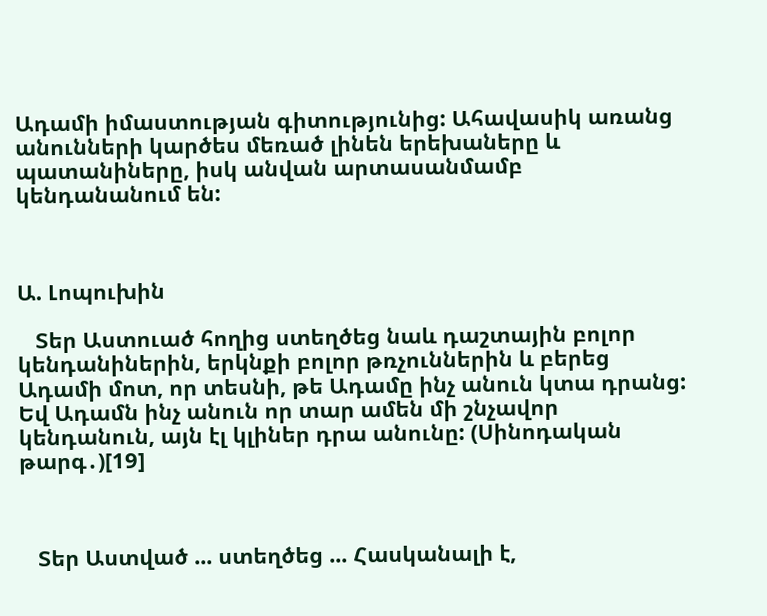Ադամի իմաստության գիտությունից: Ահավասիկ առանց անունների կարծես մեռած լինեն երեխաները և պատանիները, իսկ անվան արտասանմամբ կենդանանում են:



Ա. Լոպուխին

   Տեր Աստուած հողից ստեղծեց նաև դաշտային բոլոր կենդանիներին, երկնքի բոլոր թռչուններին և բերեց Ադամի մոտ, որ տեսնի, թե Ադամը ինչ անուն կտա դրանց: Եվ Ադամն ինչ անուն որ տար ամեն մի շնչավոր կենդանուն, այն էլ կլիներ դրա անունը: (Սինոդական թարգ․)[19]



   Տեր Աստված ... ստեղծեց ... Հասկանալի է,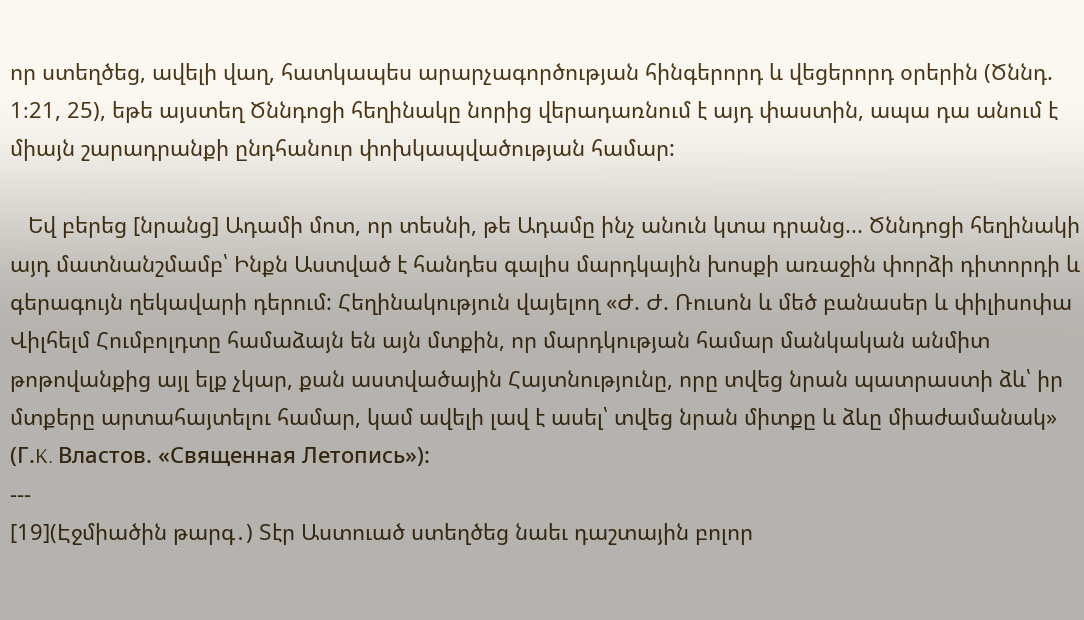որ ստեղծեց, ավելի վաղ, հատկապես արարչագործության հինգերորդ և վեցերորդ օրերին (Ծննդ. 1։21, 25), եթե այստեղ Ծննդոցի հեղինակը նորից վերադառնում է այդ փաստին, ապա դա անում է միայն շարադրանքի ընդհանուր փոխկապվածության համար:

   Եվ բերեց [նրանց] Ադամի մոտ, որ տեսնի, թե Ադամը ինչ անուն կտա դրանց... Ծննդոցի հեղինակի այդ մատնանշմամբ՝ Ինքն Աստված է հանդես գալիս մարդկային խոսքի առաջին փորձի դիտորդի և գերագույն ղեկավարի դերում: Հեղինակություն վայելող «Ժ. Ժ. Ռուսոն և մեծ բանասեր և փիլիսոփա Վիլհելմ Հումբոլդտը համաձայն են այն մտքին, որ մարդկության համար մանկական անմիտ թոթովանքից այլ ելք չկար, քան աստվածային Հայտնությունը, որը տվեց նրան պատրաստի ձև՝ իր մտքերը արտահայտելու համար, կամ ավելի լավ է ասել՝ տվեց նրան միտքը և ձևը միաժամանակ» (Г.K. Властов. «Священная Летопись»):
---
[19](Էջմիածին թարգ․) Տէր Աստուած ստեղծեց նաեւ դաշտային բոլոր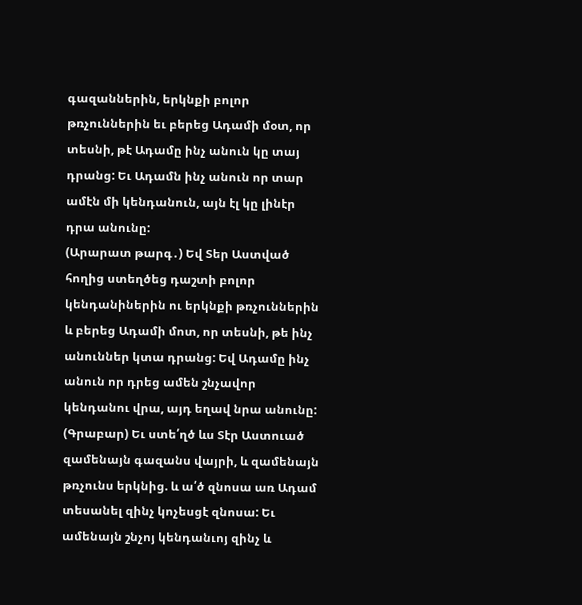գազաններին, երկնքի բոլոր թռչուններին եւ բերեց Ադամի մօտ, որ տեսնի, թէ Ադամը ինչ անուն կը տայ դրանց: Եւ Ադամն ինչ անուն որ տար ամէն մի կենդանուն, այն էլ կը լինէր դրա անունը:
(Արարատ թարգ․) Եվ Տեր Աստված հողից ստեղծեց դաշտի բոլոր կենդանիներին ու երկնքի թռչուններին և բերեց Ադամի մոտ, որ տեսնի, թե ինչ անուններ կտա դրանց: Եվ Ադամը ինչ անուն որ դրեց ամեն շնչավոր կենդանու վրա, այդ եղավ նրա անունը:
(Գրաբար) Եւ ստե՛ղծ ևս Տէր Աստուած զամենայն գազանս վայրի, և զամենայն թռչունս երկնից. և ա՛ծ զնոսա առ Ադամ տեսանել զինչ կոչեսցէ զնոսա: Եւ ամենայն շնչոյ կենդանւոյ զինչ և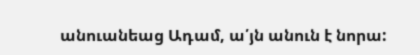անուանեաց Ադամ, ա՛յն անուն է նորա: